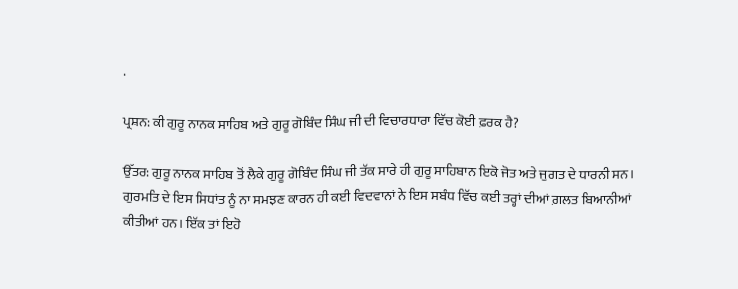.

ਪ੍ਰਸ਼ਨ: ਕੀ ਗੁਰੂ ਨਾਨਕ ਸਾਹਿਬ ਅਤੇ ਗੁਰੂ ਗੋਬਿੰਦ ਸਿੰਘ ਜੀ ਦੀ ਵਿਚਾਰਧਾਰਾ ਵਿੱਚ ਕੋਈ ਫ਼ਰਕ ਹੈ?

ਉੱਤਰ: ਗੁਰੂ ਨਾਨਕ ਸਾਹਿਬ ਤੋਂ ਲੈਕੇ ਗੁਰੂ ਗੋਬਿੰਦ ਸਿੰਘ ਜੀ ਤੱਕ ਸਾਰੇ ਹੀ ਗੁਰੂ ਸਾਹਿਬਾਨ ਇਕੋ ਜੋਤ ਅਤੇ ਜੁਗਤ ਦੇ ਧਾਰਨੀ ਸਨ। ਗੁਰਮਤਿ ਦੇ ਇਸ ਸਿਧਾਂਤ ਨੂੰ ਨਾ ਸਮਝਣ ਕਾਰਨ ਹੀ ਕਈ ਵਿਦਵਾਨਾਂ ਨੇ ਇਸ ਸਬੰਧ ਵਿੱਚ ਕਈ ਤਰ੍ਹਾਂ ਦੀਆਂ ਗ਼ਲਤ ਬਿਆਨੀਆਂ ਕੀਤੀਆਂ ਹਨ। ਇੱਕ ਤਾਂ ਇਹੋ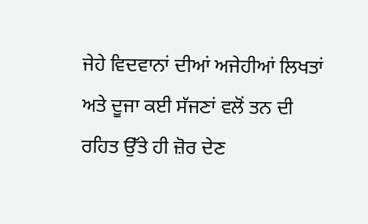ਜੇਹੇ ਵਿਦਵਾਨਾਂ ਦੀਆਂ ਅਜੇਹੀਆਂ ਲਿਖਤਾਂ ਅਤੇ ਦੂਜਾ ਕਈ ਸੱਜਣਾਂ ਵਲੋਂ ਤਨ ਦੀ ਰਹਿਤ ਉੱਤੇ ਹੀ ਜ਼ੋਰ ਦੇਣ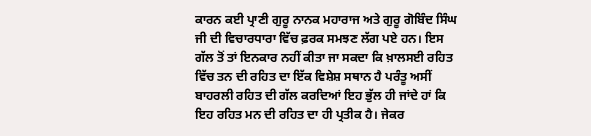ਕਾਰਨ ਕਈ ਪ੍ਰਾਣੀ ਗੁਰੂ ਨਾਨਕ ਮਹਾਰਾਜ ਅਤੇ ਗੁਰੂ ਗੋਬਿੰਦ ਸਿੰਘ ਜੀ ਦੀ ਵਿਚਾਰਧਾਰਾ ਵਿੱਚ ਫ਼ਰਕ ਸਮਝਣ ਲੱਗ ਪਏ ਹਨ। ਇਸ ਗੱਲ ਤੋਂ ਤਾਂ ਇਨਕਾਰ ਨਹੀਂ ਕੀਤਾ ਜਾ ਸਕਦਾ ਕਿ ਖ਼ਾਲਸਈ ਰਹਿਤ ਵਿੱਚ ਤਨ ਦੀ ਰਹਿਤ ਦਾ ਇੱਕ ਵਿਸ਼ੇਸ਼ ਸਥਾਨ ਹੈ ਪਰੰਤੂ ਅਸੀਂ ਬਾਹਰਲੀ ਰਹਿਤ ਦੀ ਗੱਲ ਕਰਦਿਆਂ ਇਹ ਭੁੱਲ ਹੀ ਜਾਂਦੇ ਹਾਂ ਕਿ ਇਹ ਰਹਿਤ ਮਨ ਦੀ ਰਹਿਤ ਦਾ ਹੀ ਪ੍ਰਤੀਕ ਹੈ। ਜੇਕਰ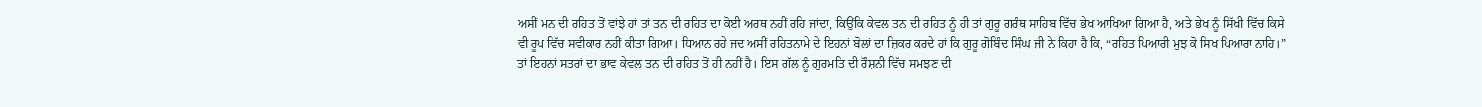ਅਸੀਂ ਮਨ ਦੀ ਰਹਿਤ ਤੋਂ ਵਾਂਝੇ ਹਾਂ ਤਾਂ ਤਨ ਦੀ ਰਹਿਤ ਦਾ ਕੋਈ ਅਰਥ ਨਹੀਂ ਰਹਿ ਜਾਂਦਾ, ਕਿਉਂਕਿ ਕੇਵਲ ਤਨ ਦੀ ਰਹਿਤ ਨੂੰ ਹੀ ਤਾਂ ਗੁਰੂ ਗਰੰਥ ਸਾਹਿਬ ਵਿੱਚ ਭੇਖ ਆਖਿਆ ਗਿਆ ਹੈ, ਅਤੇ ਭੇਖ ਨੂੰ ਸਿੱਖੀ ਵਿੱਚ ਕਿਸੇ ਵੀ ਰੂਪ ਵਿੱਚ ਸਵੀਕਾਰ ਨਹੀਂ ਕੀਤਾ ਗਿਆ। ਧਿਆਨ ਰਹੇ ਜਦ ਅਸੀਂ ਰਹਿਤਨਾਮੇ ਦੇ ਇਹਨਾਂ ਬੋਲਾਂ ਦਾ ਜ਼ਿਕਰ ਕਰਦੇ ਹਾਂ ਕਿ ਗੁਰੂ ਗੋਬਿੰਦ ਸਿੰਘ ਜੀ ਨੇ ਕਿਹਾ ਹੈ ਕਿ, “ਰਹਿਤ ਪਿਆਰੀ ਮੁਝ ਕੋ ਸਿਖ ਪਿਆਰਾ ਨਾਹਿ।” ਤਾਂ ਇਹਨਾਂ ਸਤਰਾਂ ਦਾ ਭਾਵ ਕੇਵਲ ਤਨ ਦੀ ਰਹਿਤ ਤੋਂ ਹੀ ਨਹੀਂ ਹੈ। ਇਸ ਗੱਲ ਨੂੰ ਗੁਰਮਤਿ ਦੀ ਰੌਸ਼ਨੀ ਵਿੱਚ ਸਮਝਣ ਦੀ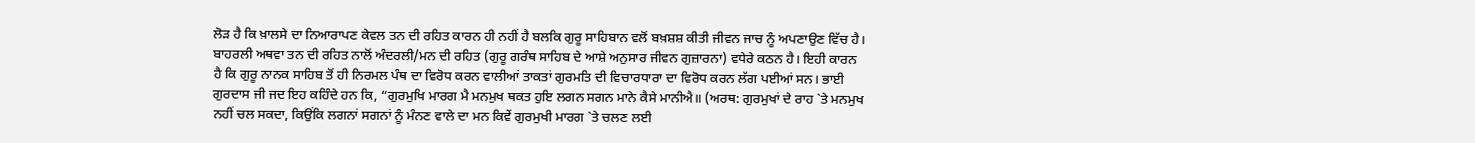ਲੋੜ ਹੈ ਕਿ ਖ਼ਾਲਸੇ ਦਾ ਨਿਆਰਾਪਣ ਕੇਵਲ ਤਨ ਦੀ ਰਹਿਤ ਕਾਰਨ ਹੀ ਨਹੀਂ ਹੈ ਬਲਕਿ ਗੁਰੂ ਸਾਹਿਬਾਨ ਵਲੋਂ ਬਖ਼ਸ਼ਸ਼ ਕੀਤੀ ਜੀਵਨ ਜਾਚ ਨੂੰ ਅਪਣਾਉਣ ਵਿੱਚ ਹੈ। ਬਾਹਰਲੀ ਅਥਵਾ ਤਨ ਦੀ ਰਹਿਤ ਨਾਲੋਂ ਅੰਦਰਲੀ/ਮਨ ਦੀ ਰਹਿਤ (ਗੁਰੂ ਗਰੰਥ ਸਾਹਿਬ ਦੇ ਆਸ਼ੇ ਅਨੁਸਾਰ ਜੀਵਨ ਗੁਜ਼ਾਰਨਾ) ਵਧੇਰੇ ਕਠਨ ਹੈ। ਇਹੀ ਕਾਰਨ ਹੈ ਕਿ ਗੁਰੂ ਨਾਨਕ ਸਾਹਿਬ ਤੋਂ ਹੀ ਨਿਰਮਲ ਪੰਥ ਦਾ ਵਿਰੋਧ ਕਰਨ ਵਾਲੀਆਂ ਤਾਕਤਾਂ ਗੁਰਮਤਿ ਦੀ ਵਿਚਾਰਧਾਰਾ ਦਾ ਵਿਰੋਧ ਕਰਨ ਲੱਗ ਪਈਆਂ ਸਨ। ਭਾਈ ਗੁਰਦਾਸ ਜੀ ਜਦ ਇਹ ਕਹਿੰਦੇ ਹਨ ਕਿ, “ਗੁਰਮੁਖਿ ਮਾਰਗ ਮੈ ਮਨਮੁਖ ਥਕਤ ਹੁਇ ਲਗਨ ਸਗਨ ਮਾਨੇ ਕੈਸੇ ਮਾਨੀਐ॥ (ਅਰਥ: ਗੁਰਮੁਖਾਂ ਦੇ ਰਾਹ `ਤੇ ਮਨਮੁਖ ਨਹੀਂ ਚਲ ਸਕਦਾ, ਕਿਉਂਕਿ ਲਗਨਾਂ ਸਗਨਾਂ ਨੂੰ ਮੰਨਣ ਵਾਲੇ ਦਾ ਮਨ ਕਿਵੇਂ ਗੁਰਮੁਖੀ ਮਾਰਗ `ਤੇ ਚਲਣ ਲਈ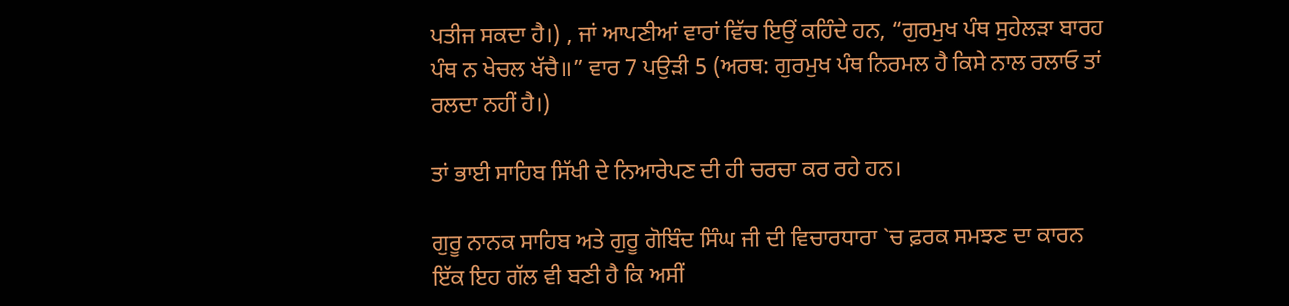ਪਤੀਜ ਸਕਦਾ ਹੈ।) , ਜਾਂ ਆਪਣੀਆਂ ਵਾਰਾਂ ਵਿੱਚ ਇਉਂ ਕਹਿੰਦੇ ਹਨ, “ਗੁਰਮੁਖ ਪੰਥ ਸੁਹੇਲੜਾ ਬਾਰਹ ਪੰਥ ਨ ਖੇਚਲ ਖੱਚੈ॥” ਵਾਰ 7 ਪਉੜੀ 5 (ਅਰਥ: ਗੁਰਮੁਖ ਪੰਥ ਨਿਰਮਲ ਹੈ ਕਿਸੇ ਨਾਲ ਰਲਾਓ ਤਾਂ ਰਲਦਾ ਨਹੀਂ ਹੈ।)

ਤਾਂ ਭਾਈ ਸਾਹਿਬ ਸਿੱਖੀ ਦੇ ਨਿਆਰੇਪਣ ਦੀ ਹੀ ਚਰਚਾ ਕਰ ਰਹੇ ਹਨ।

ਗੁਰੂ ਨਾਨਕ ਸਾਹਿਬ ਅਤੇ ਗੁਰੂ ਗੋਬਿੰਦ ਸਿੰਘ ਜੀ ਦੀ ਵਿਚਾਰਧਾਰਾ `ਚ ਫ਼ਰਕ ਸਮਝਣ ਦਾ ਕਾਰਨ ਇੱਕ ਇਹ ਗੱਲ ਵੀ ਬਣੀ ਹੈ ਕਿ ਅਸੀਂ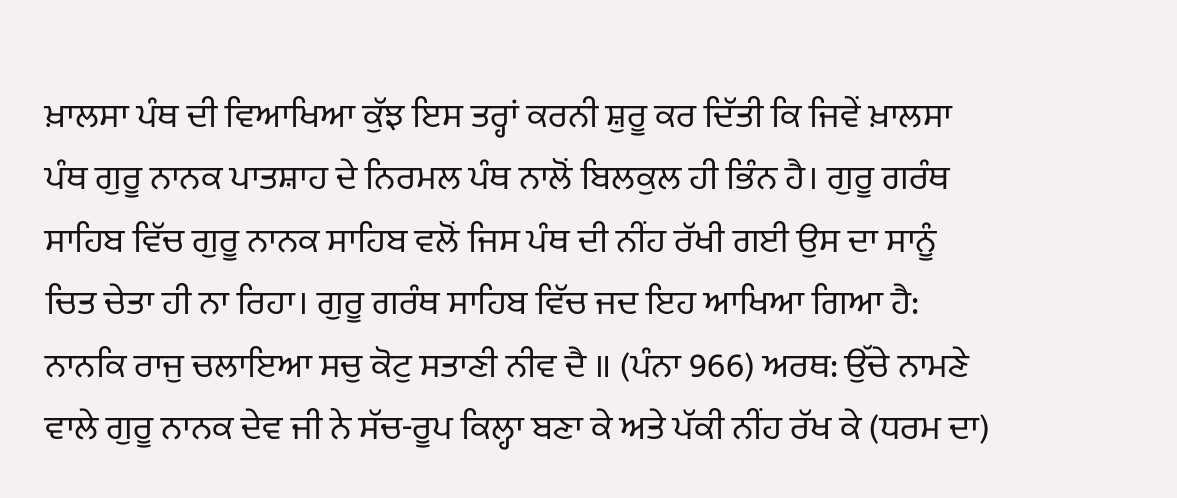ਖ਼ਾਲਸਾ ਪੰਥ ਦੀ ਵਿਆਖਿਆ ਕੁੱਝ ਇਸ ਤਰ੍ਹਾਂ ਕਰਨੀ ਸ਼ੁਰੂ ਕਰ ਦਿੱਤੀ ਕਿ ਜਿਵੇਂ ਖ਼ਾਲਸਾ ਪੰਥ ਗੁਰੂ ਨਾਨਕ ਪਾਤਸ਼ਾਹ ਦੇ ਨਿਰਮਲ ਪੰਥ ਨਾਲੋਂ ਬਿਲਕੁਲ ਹੀ ਭਿੰਨ ਹੈ। ਗੁਰੂ ਗਰੰਥ ਸਾਹਿਬ ਵਿੱਚ ਗੁਰੂ ਨਾਨਕ ਸਾਹਿਬ ਵਲੋਂ ਜਿਸ ਪੰਥ ਦੀ ਨੀਂਹ ਰੱਖੀ ਗਈ ਉਸ ਦਾ ਸਾਨੂੰ ਚਿਤ ਚੇਤਾ ਹੀ ਨਾ ਰਿਹਾ। ਗੁਰੂ ਗਰੰਥ ਸਾਹਿਬ ਵਿੱਚ ਜਦ ਇਹ ਆਖਿਆ ਗਿਆ ਹੈ: ਨਾਨਕਿ ਰਾਜੁ ਚਲਾਇਆ ਸਚੁ ਕੋਟੁ ਸਤਾਣੀ ਨੀਵ ਦੈ ॥ (ਪੰਨਾ 966) ਅਰਥ: ਉੱਚੇ ਨਾਮਣੇ ਵਾਲੇ ਗੁਰੂ ਨਾਨਕ ਦੇਵ ਜੀ ਨੇ ਸੱਚ-ਰੂਪ ਕਿਲ੍ਹਾ ਬਣਾ ਕੇ ਅਤੇ ਪੱਕੀ ਨੀਂਹ ਰੱਖ ਕੇ (ਧਰਮ ਦਾ)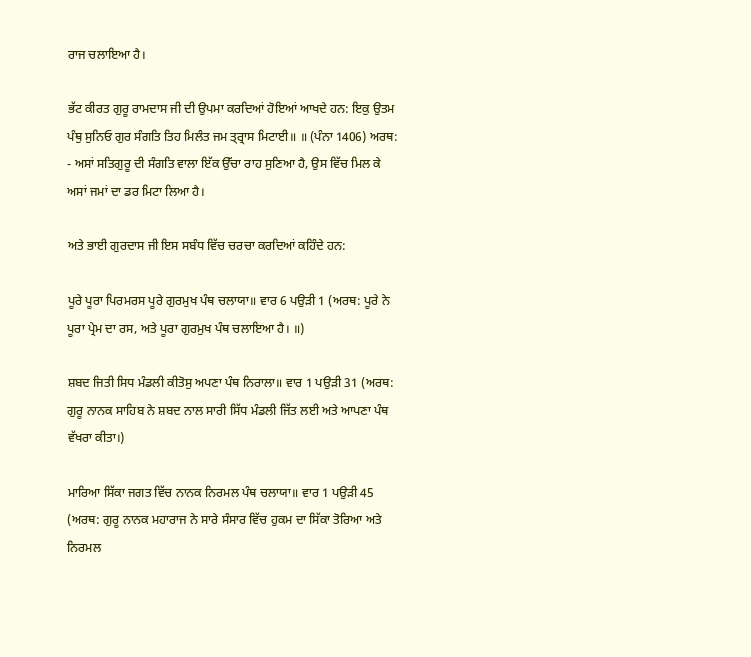ਰਾਜ ਚਲਾਇਆ ਹੈ।

ਭੱਟ ਕੀਰਤ ਗੁਰੂ ਰਾਮਦਾਸ ਜੀ ਦੀ ਉਪਮਾ ਕਰਦਿਆਂ ਹੋਇਆਂ ਆਖਦੇ ਹਨ: ਇਕੁ ਉਤਮ ਪੰਥੁ ਸੁਨਿਓ ਗੁਰ ਸੰਗਤਿ ਤਿਹ ਮਿਲੰਤ ਜਮ ਤ੍ਰ੍ਰਾਸ ਮਿਟਾਈ॥ ॥ (ਪੰਨਾ 1406) ਅਰਥ: - ਅਸਾਂ ਸਤਿਗੁਰੂ ਦੀ ਸੰਗਤਿ ਵਾਲਾ ਇੱਕ ਉੱਚਾ ਰਾਹ ਸੁਣਿਆ ਹੈ, ਉਸ ਵਿੱਚ ਮਿਲ ਕੇ ਅਸਾਂ ਜਮਾਂ ਦਾ ਡਰ ਮਿਟਾ ਲਿਆ ਹੈ।

ਅਤੇ ਭਾਈ ਗੁਰਦਾਸ ਜੀ ਇਸ ਸਬੰਧ ਵਿੱਚ ਚਰਚਾ ਕਰਦਿਆਂ ਕਹਿੰਦੇ ਹਨ:

ਪੂਰੇ ਪੂਰਾ ਪਿਰਮਰਸ ਪੂਰੇ ਗੁਰਮੁਖ ਪੰਥ ਚਲਾਯਾ॥ ਵਾਰ 6 ਪਉੜੀ 1 (ਅਰਥ: ਪੂਰੇ ਨੇ ਪੂਰਾ ਪ੍ਰੇਮ ਦਾ ਰਸ, ਅਤੇ ਪੂਰਾ ਗੁਰਮੁਖ ਪੰਥ ਚਲਾਇਆ ਹੈ। ॥)

ਸ਼ਬਦ ਜਿਤੀ ਸਿਧ ਮੰਡਲੀ ਕੀਤੋਸੁ ਅਪਣਾ ਪੰਥ ਨਿਰਾਲਾ॥ ਵਾਰ 1 ਪਉੜੀ 31 (ਅਰਥ: ਗੁਰੂ ਨਾਨਕ ਸਾਹਿਬ ਨੇ ਸ਼ਬਦ ਨਾਲ ਸਾਰੀ ਸਿੱਧ ਮੰਡਲੀ ਜਿੱਤ ਲਈ ਅਤੇ ਆਪਣਾ ਪੰਥ ਵੱਖਰਾ ਕੀਤਾ।)

ਮਾਰਿਆ ਸਿੱਕਾ ਜਗਤ ਵਿੱਚ ਨਾਨਕ ਨਿਰਮਲ ਪੰਥ ਚਲਾਯਾ॥ ਵਾਰ 1 ਪਉੜੀ 45 (ਅਰਥ: ਗੁਰੂ ਨਾਨਕ ਮਹਾਰਾਜ ਨੇ ਸਾਰੇ ਸੰਸਾਰ ਵਿੱਚ ਹੁਕਮ ਦਾ ਸਿੱਕਾ ਤੋਰਿਆ ਅਤੇ ਨਿਰਮਲ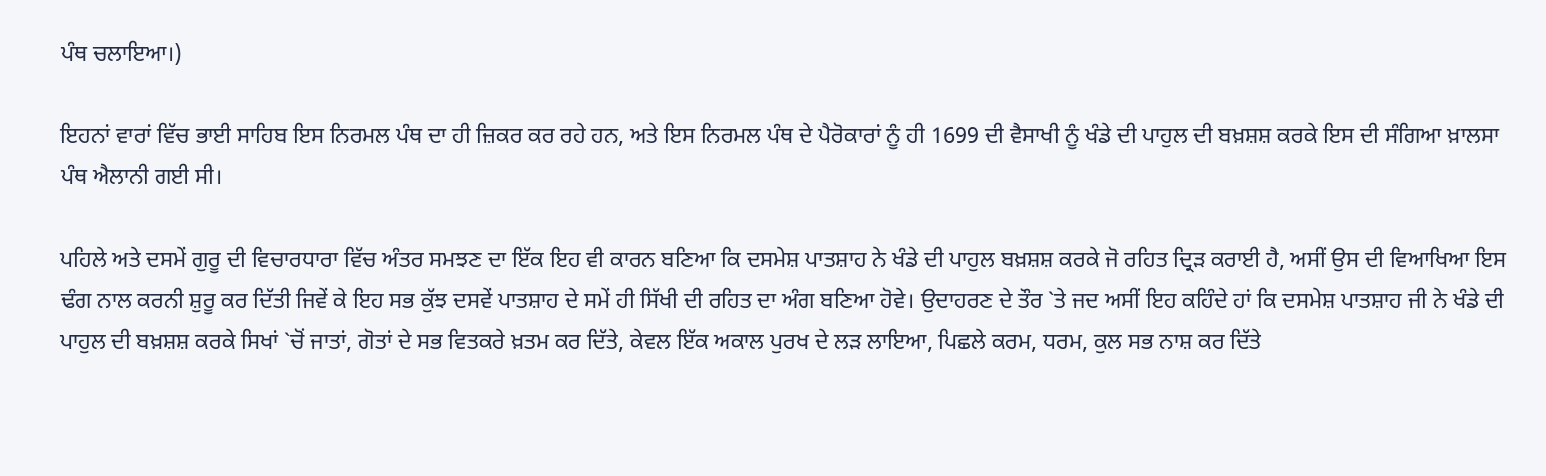ਪੰਥ ਚਲਾਇਆ।)

ਇਹਨਾਂ ਵਾਰਾਂ ਵਿੱਚ ਭਾਈ ਸਾਹਿਬ ਇਸ ਨਿਰਮਲ ਪੰਥ ਦਾ ਹੀ ਜ਼ਿਕਰ ਕਰ ਰਹੇ ਹਨ, ਅਤੇ ਇਸ ਨਿਰਮਲ ਪੰਥ ਦੇ ਪੈਰੋਕਾਰਾਂ ਨੂੰ ਹੀ 1699 ਦੀ ਵੈਸਾਖੀ ਨੂੰ ਖੰਡੇ ਦੀ ਪਾਹੁਲ ਦੀ ਬਖ਼ਸ਼ਸ਼ ਕਰਕੇ ਇਸ ਦੀ ਸੰਗਿਆ ਖ਼ਾਲਸਾ ਪੰਥ ਐਲਾਨੀ ਗਈ ਸੀ।

ਪਹਿਲੇ ਅਤੇ ਦਸਮੇਂ ਗੁਰੂ ਦੀ ਵਿਚਾਰਧਾਰਾ ਵਿੱਚ ਅੰਤਰ ਸਮਝਣ ਦਾ ਇੱਕ ਇਹ ਵੀ ਕਾਰਨ ਬਣਿਆ ਕਿ ਦਸਮੇਸ਼ ਪਾਤਸ਼ਾਹ ਨੇ ਖੰਡੇ ਦੀ ਪਾਹੁਲ ਬਖ਼ਸ਼ਸ਼ ਕਰਕੇ ਜੋ ਰਹਿਤ ਦ੍ਰਿੜ ਕਰਾਈ ਹੈ, ਅਸੀਂ ਉਸ ਦੀ ਵਿਆਖਿਆ ਇਸ ਢੰਗ ਨਾਲ ਕਰਨੀ ਸ਼ੁਰੂ ਕਰ ਦਿੱਤੀ ਜਿਵੇਂ ਕੇ ਇਹ ਸਭ ਕੁੱਝ ਦਸਵੇਂ ਪਾਤਸ਼ਾਹ ਦੇ ਸਮੇਂ ਹੀ ਸਿੱਖੀ ਦੀ ਰਹਿਤ ਦਾ ਅੰਗ ਬਣਿਆ ਹੋਵੇ। ਉਦਾਹਰਣ ਦੇ ਤੌਰ `ਤੇ ਜਦ ਅਸੀਂ ਇਹ ਕਹਿੰਦੇ ਹਾਂ ਕਿ ਦਸਮੇਸ਼ ਪਾਤਸ਼ਾਹ ਜੀ ਨੇ ਖੰਡੇ ਦੀ ਪਾਹੁਲ ਦੀ ਬਖ਼ਸ਼ਸ਼ ਕਰਕੇ ਸਿਖਾਂ `ਚੋਂ ਜਾਤਾਂ, ਗੋਤਾਂ ਦੇ ਸਭ ਵਿਤਕਰੇ ਖ਼ਤਮ ਕਰ ਦਿੱਤੇ, ਕੇਵਲ ਇੱਕ ਅਕਾਲ ਪੁਰਖ ਦੇ ਲੜ ਲਾਇਆ, ਪਿਛਲੇ ਕਰਮ, ਧਰਮ, ਕੁਲ ਸਭ ਨਾਸ਼ ਕਰ ਦਿੱਤੇ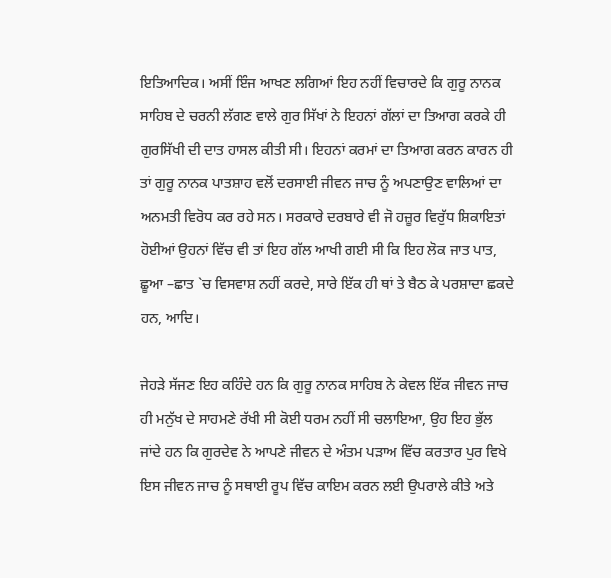ਇਤਿਆਦਿਕ। ਅਸੀਂ ਇੰਜ ਆਖਣ ਲਗਿਆਂ ਇਹ ਨਹੀਂ ਵਿਚਾਰਦੇ ਕਿ ਗੁਰੂ ਨਾਨਕ ਸਾਹਿਬ ਦੇ ਚਰਨੀ ਲੱਗਣ ਵਾਲੇ ਗੁਰ ਸਿੱਖਾਂ ਨੇ ਇਹਨਾਂ ਗੱਲਾਂ ਦਾ ਤਿਆਗ ਕਰਕੇ ਹੀ ਗੁਰਸਿੱਖੀ ਦੀ ਦਾਤ ਹਾਸਲ ਕੀਤੀ ਸੀ। ਇਹਨਾਂ ਕਰਮਾਂ ਦਾ ਤਿਆਗ ਕਰਨ ਕਾਰਨ ਹੀ ਤਾਂ ਗੁਰੂ ਨਾਨਕ ਪਾਤਸ਼ਾਹ ਵਲੋਂ ਦਰਸਾਈ ਜੀਵਨ ਜਾਚ ਨੂੰ ਅਪਣਾਉਣ ਵਾਲਿਆਂ ਦਾ ਅਨਮਤੀ ਵਿਰੋਧ ਕਰ ਰਹੇ ਸਨ। ਸਰਕਾਰੇ ਦਰਬਾਰੇ ਵੀ ਜੋ ਹਜ਼ੂਰ ਵਿਰੁੱਧ ਸ਼ਿਕਾਇਤਾਂ ਹੋਈਆਂ ਉਹਨਾਂ ਵਿੱਚ ਵੀ ਤਾਂ ਇਹ ਗੱਲ ਆਖੀ ਗਈ ਸੀ ਕਿ ਇਹ ਲੋਕ ਜਾਤ ਪਾਤ, ਛੂਆ –ਛਾਤ `ਚ ਵਿਸਵਾਸ਼ ਨਹੀਂ ਕਰਦੇ, ਸਾਰੇ ਇੱਕ ਹੀ ਥਾਂ ਤੇ ਬੈਠ ਕੇ ਪਰਸ਼ਾਦਾ ਛਕਦੇ ਹਨ, ਆਦਿ।

ਜੇਹੜੇ ਸੱਜਣ ਇਹ ਕਹਿੰਦੇ ਹਨ ਕਿ ਗੁਰੂ ਨਾਨਕ ਸਾਹਿਬ ਨੇ ਕੇਵਲ ਇੱਕ ਜੀਵਨ ਜਾਚ ਹੀ ਮਨੁੱਖ ਦੇ ਸਾਹਮਣੇ ਰੱਖੀ ਸੀ ਕੋਈ ਧਰਮ ਨਹੀਂ ਸੀ ਚਲਾਇਆ, ਉਹ ਇਹ ਭੁੱਲ ਜਾਂਦੇ ਹਨ ਕਿ ਗੁਰਦੇਵ ਨੇ ਆਪਣੇ ਜੀਵਨ ਦੇ ਅੰਤਮ ਪੜਾਅ ਵਿੱਚ ਕਰਤਾਰ ਪੁਰ ਵਿਖੇ ਇਸ ਜੀਵਨ ਜਾਚ ਨੂੰ ਸਥਾਈ ਰੂਪ ਵਿੱਚ ਕਾਇਮ ਕਰਨ ਲਈ ਉਪਰਾਲੇ ਕੀਤੇ ਅਤੇ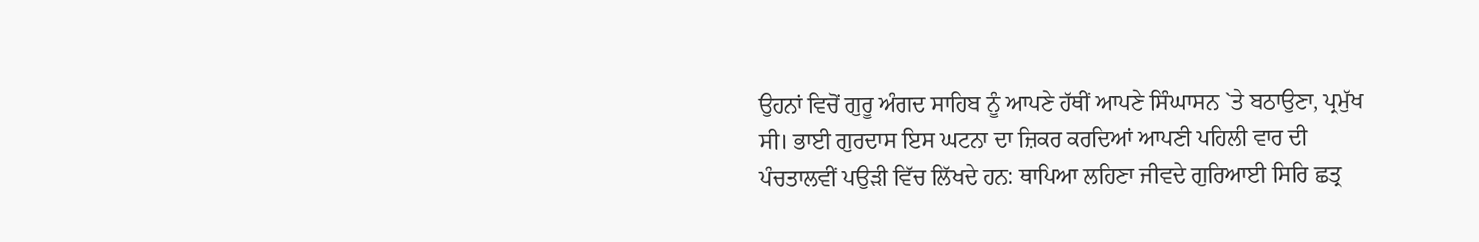ਉਹਨਾਂ ਵਿਚੋਂ ਗੁਰੂ ਅੰਗਦ ਸਾਹਿਬ ਨੂੰ ਆਪਣੇ ਹੱਥੀਂ ਆਪਣੇ ਸਿੰਘਾਸਨ `ਤੇ ਬਠਾਉਣਾ, ਪ੍ਰਮੁੱਖ ਸੀ। ਭਾਈ ਗੁਰਦਾਸ ਇਸ ਘਟਨਾ ਦਾ ਜ਼ਿਕਰ ਕਰਦਿਆਂ ਆਪਣੀ ਪਹਿਲੀ ਵਾਰ ਦੀ ਪੰਚਤਾਲਵੀਂ ਪਉੜੀ ਵਿੱਚ ਲਿੱਖਦੇ ਹਨ: ਥਾਪਿਆ ਲਹਿਣਾ ਜੀਵਦੇ ਗੁਰਿਆਈ ਸਿਰਿ ਛਤ੍ਰ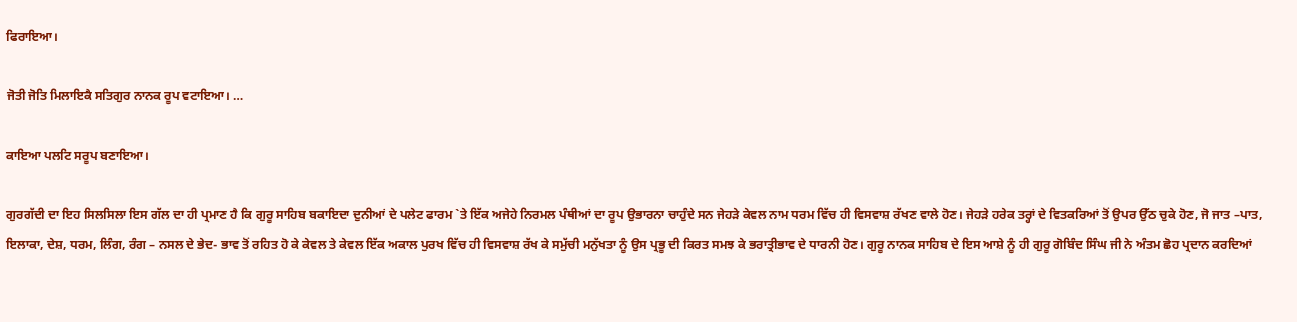ਫਿਰਾਇਆ।

ਜੋਤੀ ਜੋਤਿ ਮਿਲਾਇਕੈ ਸਤਿਗੁਰ ਨਾਨਕ ਰੂਪ ਵਟਾਇਆ। …

ਕਾਇਆ ਪਲਟਿ ਸਰੂਪ ਬਣਾਇਆ।

ਗੁਰਗੱਦੀ ਦਾ ਇਹ ਸਿਲਸਿਲਾ ਇਸ ਗੱਲ ਦਾ ਹੀ ਪ੍ਰਮਾਣ ਹੈ ਕਿ ਗੁਰੂ ਸਾਹਿਬ ਬਕਾਇਦਾ ਦੁਨੀਆਂ ਦੇ ਪਲੇਟ ਫਾਰਮ `ਤੇ ਇੱਕ ਅਜੇਹੇ ਨਿਰਮਲ ਪੰਥੀਆਂ ਦਾ ਰੂਪ ਉਭਾਰਨਾ ਚਾਹੁੰਦੇ ਸਨ ਜੇਹੜੇ ਕੇਵਲ ਨਾਮ ਧਰਮ ਵਿੱਚ ਹੀ ਵਿਸਵਾਸ਼ ਰੱਖਣ ਵਾਲੇ ਹੋਣ। ਜੇਹੜੇ ਹਰੇਕ ਤਰ੍ਹਾਂ ਦੇ ਵਿਤਕਰਿਆਂ ਤੋਂ ਉਪਰ ਉੱਠ ਚੁਕੇ ਹੋਣ, ਜੋ ਜਾਤ –ਪਾਤ, ਇਲਾਕਾ, ਦੇਸ਼, ਧਰਮ, ਲਿੰਗ, ਰੰਗ – ਨਸਲ ਦੇ ਭੇਦ- ਭਾਵ ਤੋਂ ਰਹਿਤ ਹੋ ਕੇ ਕੇਵਲ ਤੇ ਕੇਵਲ ਇੱਕ ਅਕਾਲ ਪੁਰਖ ਵਿੱਚ ਹੀ ਵਿਸਵਾਸ਼ ਰੱਖ ਕੇ ਸਮੁੱਚੀ ਮਨੁੱਖਤਾ ਨੂੰ ਉਸ ਪ੍ਰਭੂ ਦੀ ਕਿਰਤ ਸਮਝ ਕੇ ਭਰਾਤ੍ਰੀਭਾਵ ਦੇ ਧਾਰਨੀ ਹੋਣ। ਗੁਰੂ ਨਾਨਕ ਸਾਹਿਬ ਦੇ ਇਸ ਆਸ਼ੇ ਨੂੰ ਹੀ ਗੁਰੂ ਗੋਬਿੰਦ ਸਿੰਘ ਜੀ ਨੇ ਅੰਤਮ ਛੋਹ ਪ੍ਰਦਾਨ ਕਰਦਿਆਂ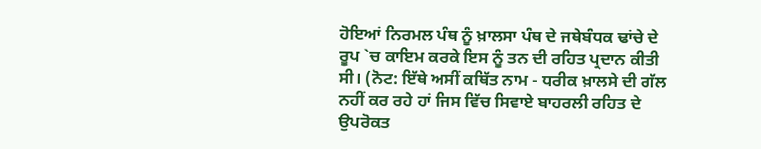ਹੋਇਆਂ ਨਿਰਮਲ ਪੰਥ ਨੂੰ ਖ਼ਾਲਸਾ ਪੰਥ ਦੇ ਜਥੇਬੰਧਕ ਢਾਂਚੇ ਦੇ ਰੂਪ `ਚ ਕਾਇਮ ਕਰਕੇ ਇਸ ਨੂੰ ਤਨ ਦੀ ਰਹਿਤ ਪ੍ਰਦਾਨ ਕੀਤੀ ਸੀ। (ਨੋਟ: ਇੱਥੇ ਅਸੀਂ ਕਥਿੱਤ ਨਾਮ - ਧਰੀਕ ਖ਼ਾਲਸੇ ਦੀ ਗੱਲ ਨਹੀਂ ਕਰ ਰਹੇ ਹਾਂ ਜਿਸ ਵਿੱਚ ਸਿਵਾਏ ਬਾਹਰਲੀ ਰਹਿਤ ਦੇ ਉਪਰੋਕਤ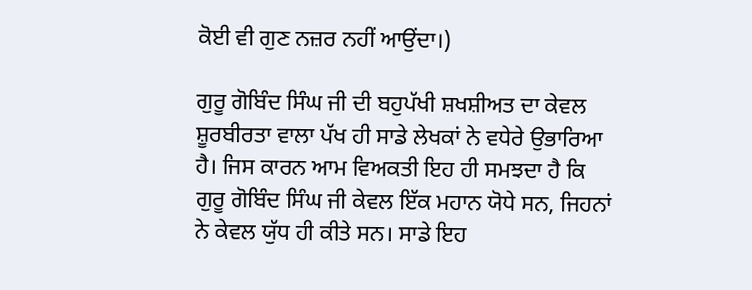ਕੋਈ ਵੀ ਗੁਣ ਨਜ਼ਰ ਨਹੀਂ ਆਉਂਦਾ।)

ਗੁਰੂ ਗੋਬਿੰਦ ਸਿੰਘ ਜੀ ਦੀ ਬਹੁਪੱਖੀ ਸ਼ਖਸ਼ੀਅਤ ਦਾ ਕੇਵਲ ਸ਼ੂਰਬੀਰਤਾ ਵਾਲਾ ਪੱਖ ਹੀ ਸਾਡੇ ਲੇਖਕਾਂ ਨੇ ਵਧੇਰੇ ਉਭਾਰਿਆ ਹੈ। ਜਿਸ ਕਾਰਨ ਆਮ ਵਿਅਕਤੀ ਇਹ ਹੀ ਸਮਝਦਾ ਹੈ ਕਿ ਗੁਰੂ ਗੋਬਿੰਦ ਸਿੰਘ ਜੀ ਕੇਵਲ ਇੱਕ ਮਹਾਨ ਯੋਧੇ ਸਨ, ਜਿਹਨਾਂ ਨੇ ਕੇਵਲ ਯੁੱਧ ਹੀ ਕੀਤੇ ਸਨ। ਸਾਡੇ ਇਹ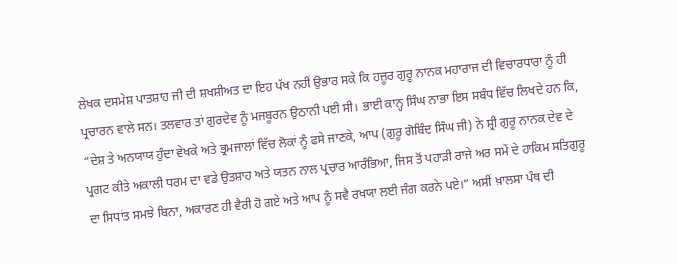ਲੇਖਕ ਦਸਮੇਸ਼ ਪਾਤਸ਼ਾਹ ਜੀ ਦੀ ਸ਼ਖਸ਼ੀਅਤ ਦਾ ਇਹ ਪੱਖ ਨਹੀਂ ਉਭਾਰ ਸਕੇ ਕਿ ਹਜ਼ੂਰ ਗੁਰੂ ਨਾਨਕ ਮਹਾਰਾਜ ਦੀ ਵਿਚਾਰਧਾਰਾ ਨੂੰ ਹੀ ਪ੍ਰਚਾਰਨ ਵਾਲੇ ਸਨ। ਤਲਵਾਰ ਤਾਂ ਗੁਰਦੇਵ ਨੂੰ ਮਜਬੂਰਨ ਉਠਾਨੀ ਪਈ ਸੀ। ਭਾਈ ਕਾਨ੍ਹ ਸਿੰਘ ਨਾਭਾ ਇਸ ਸਬੰਧ ਵਿੱਚ ਲਿਖਦੇ ਹਨ ਕਿ, “ਦੇਸ਼ ਤੇ ਅਨਯਾਯ ਹੁੰਦਾ ਵੇਖਕੇ ਅਤੇ ਭ੍ਰਮਜਾਲਾਂ ਵਿੱਚ ਲੋਕਾਂ ਨੂੰ ਫਸੇ ਜਾਣਕੇ, ਆਪ (ਗੁਰੂ ਗੋਬਿੰਦ ਸਿੰਘ ਜੀ) ਨੇ ਸ਼੍ਰੀ ਗੁਰੂ ਨਾਨਕ ਦੇਵ ਦੇ ਪ੍ਰਗਟ ਕੀਤੇ ਅਕਾਲੀ ਧਰਮ ਦਾ ਵਡੇ ਉਤਸ਼ਾਹ ਅਤੇ ਯਤਨ ਨਾਲ ਪ੍ਰਚਾਰ ਆਰੰਭਿਆ, ਜਿਸ ਤੋਂ ਪਹਾੜੀ ਰਾਜੇ ਅਰ ਸਮੇਂ ਦੇ ਹਾਕਿਮ ਸਤਿਗੁਰੂ ਦਾ ਸਿਧਾਂਤ ਸਮਝੇ ਬਿਨਾ, ਅਕਾਰਣ ਹੀ ਵੈਰੀ ਹੋ ਗਏ ਅਤੇ ਆਪ ਨੂੰ ਸਵੈ ਰਖਯਾ ਲਈ ਜੰਗ ਕਰਨੇ ਪਏ।” ਅਸੀਂ ਖ਼ਾਲਸਾ ਪੰਥ ਦੀ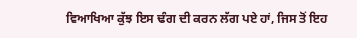ਵਿਆਖਿਆ ਕੁੱਝ ਇਸ ਢੰਗ ਦੀ ਕਰਨ ਲੱਗ ਪਏ ਹਾਂ, ਜਿਸ ਤੋਂ ਇਹ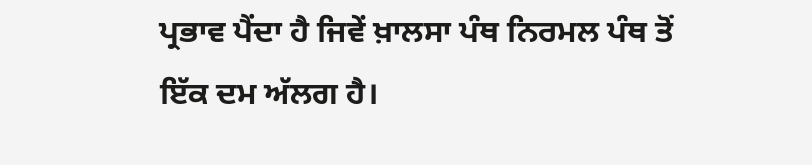ਪ੍ਰਭਾਵ ਪੈਂਦਾ ਹੈ ਜਿਵੇਂ ਖ਼ਾਲਸਾ ਪੰਥ ਨਿਰਮਲ ਪੰਥ ਤੋਂ ਇੱਕ ਦਮ ਅੱਲਗ ਹੈ।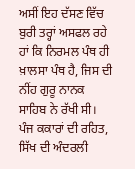ਅਸੀਂ ਇਹ ਦੱਸਣ ਵਿੱਚ ਬੁਰੀ ਤਰ੍ਹਾਂ ਅਸਫਲ ਰਹੇ ਹਾਂ ਕਿ ਨਿਰਮਲ ਪੰਥ ਹੀ ਖ਼ਾਲਸਾ ਪੰਥ ਹੈ, ਜਿਸ ਦੀ ਨੀਂਹ ਗੁਰੂ ਨਾਨਕ ਸਾਹਿਬ ਨੇ ਰੱਖੀ ਸੀ। ਪੰਜ ਕਕਾਰਾਂ ਦੀ ਰਹਿਤ, ਸਿੱਖ ਦੀ ਅੰਦਰਲੀ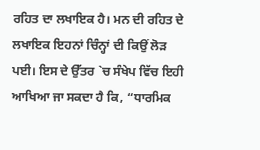ਰਹਿਤ ਦਾ ਲਖਾਇਕ ਹੈ। ਮਨ ਦੀ ਰਹਿਤ ਦੇ ਲਖਾਇਕ ਇਹਨਾਂ ਚਿੰਨ੍ਹਾਂ ਦੀ ਕਿਉਂ ਲੋੜ ਪਈ। ਇਸ ਦੇ ਉੱਤਰ `ਚ ਸੰਖੇਪ ਵਿੱਚ ਇਹੀ ਆਖਿਆ ਜਾ ਸਕਦਾ ਹੈ ਕਿ, “ਧਾਰਮਿਕ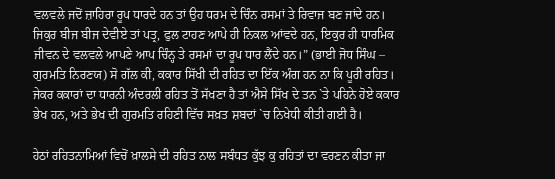ਵਲਵਲੇ ਜਦੋਂ ਜ਼ਾਹਿਰਾ ਰੂਪ ਧਾਰਦੇ ਹਨ ਤਾਂ ਉਹ ਧਰਮ ਦੇ ਚਿੰਨ ਰਸਮਾਂ ਤੇ ਰਿਵਾਜ ਬਣ ਜਾਂਦੇ ਹਨ। ਜਿਕੁਰ ਬੀਜ ਬੀਜ ਦੇਵੀਏ ਤਾਂ ਪਤ੍ਰ, ਫੁਲ ਟਾਹਣ ਆਪੇ ਹੀ ਨਿਕਲ ਆਂਵਦੇ ਹਨ, ਇਕੁਰ ਹੀ ਧਾਰਮਿਕ ਜੀਵਨ ਦੇ ਵਲਵਲੇ ਆਪਣੇ ਆਪ ਚਿੰਨ੍ਹ ਤੇ ਰਸਮਾਂ ਦਾ ਰੂਪ ਧਾਰ ਲੈਂਦੇ ਹਨ।” (ਭਾਈ ਜੋਧ ਸਿੰਘ – ਗੁਰਮਤਿ ਨਿਰਣਯ) ਸੋ ਗੱਲ ਕੀ, ਕਕਾਰ ਸਿੱਖੀ ਦੀ ਰਹਿਤ ਦਾ ਇੱਕ ਅੰਗ ਹਨ ਨਾ ਕਿ ਪੂਰੀ ਰਹਿਤ। ਜੇਕਰ ਕਕਾਰਾਂ ਦਾ ਧਾਰਨੀ ਅੰਦਰਲੀ ਰਹਿਤ ਤੋਂ ਸੱਖਣਾ ਹੈ ਤਾਂ ਐਸੇ ਸਿੱਖ ਦੇ ਤਨ `ਤੇ ਪਹਿਨੇ ਹੋਏ ਕਕਾਰ ਭੇਖ ਹਨ, ਅਤੇ ਭੇਖ ਦੀ ਗੁਰਮਤਿ ਰਹਿਣੀ ਵਿੱਚ ਸਖ਼ਤ ਸ਼ਬਦਾਂ `ਚ ਨਿਖੇਧੀ ਕੀਤੀ ਗਈ ਹੈ।

ਹੇਠਾਂ ਰਹਿਤਨਾਮਿਆਂ ਵਿਚੋਂ ਖ਼ਾਲਸੇ ਦੀ ਰਹਿਤ ਨਾਲ ਸਬੰਧਤ ਕੁੱਝ ਕੁ ਰਹਿਤਾਂ ਦਾ ਵਰਣਨ ਕੀਤਾ ਜਾ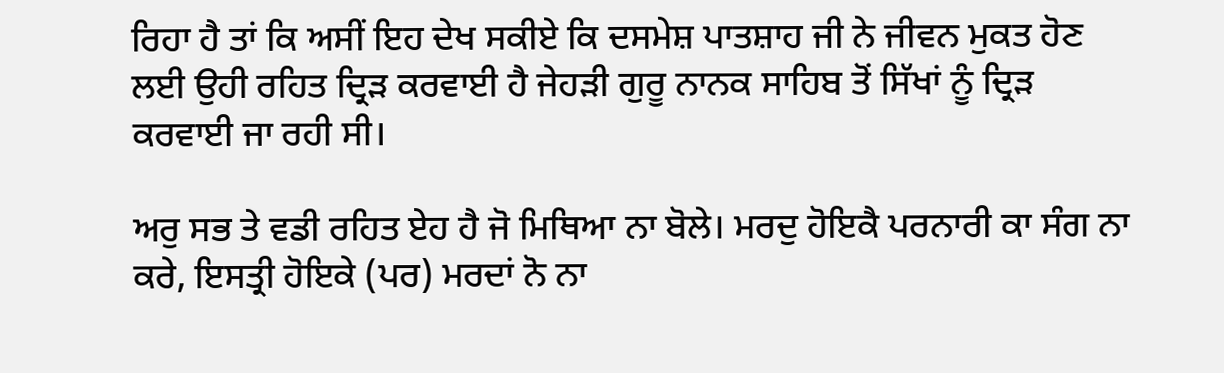ਰਿਹਾ ਹੈ ਤਾਂ ਕਿ ਅਸੀਂ ਇਹ ਦੇਖ ਸਕੀਏ ਕਿ ਦਸਮੇਸ਼ ਪਾਤਸ਼ਾਹ ਜੀ ਨੇ ਜੀਵਨ ਮੁਕਤ ਹੋਣ ਲਈ ਉਹੀ ਰਹਿਤ ਦ੍ਰਿੜ ਕਰਵਾਈ ਹੈ ਜੇਹੜੀ ਗੁਰੂ ਨਾਨਕ ਸਾਹਿਬ ਤੋਂ ਸਿੱਖਾਂ ਨੂੰ ਦ੍ਰਿੜ ਕਰਵਾਈ ਜਾ ਰਹੀ ਸੀ।

ਅਰੁ ਸਭ ਤੇ ਵਡੀ ਰਹਿਤ ਏਹ ਹੈ ਜੋ ਮਿਥਿਆ ਨਾ ਬੋਲੇ। ਮਰਦੁ ਹੋਇਕੈ ਪਰਨਾਰੀ ਕਾ ਸੰਗ ਨਾ ਕਰੇ, ਇਸਤ੍ਰੀ ਹੋਇਕੇ (ਪਰ) ਮਰਦਾਂ ਨੋ ਨਾ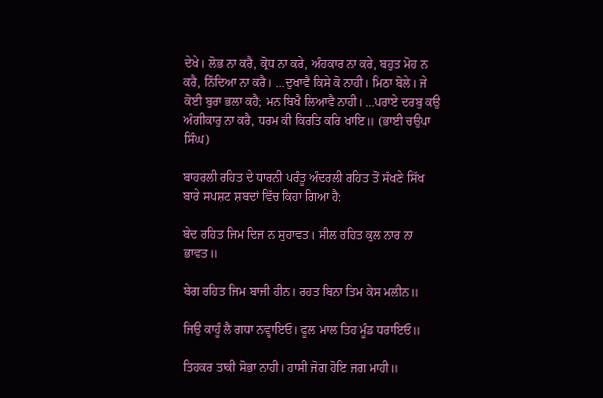ਦੇਖੇ। ਲੋਭ ਨਾ ਕਰੈ, ਕ੍ਰੋਧ ਨਾ ਕਰੇ, ਅੰਹਕਾਰ ਨਾ ਕਰੇ, ਬਹੁਤ ਮੋਹ ਨ ਕਰੈ, ਨਿੰਦਿਆ ਨਾ ਕਰੈ। …ਦੁਖਾਵੈ ਕਿਸੇ ਕੋ ਨਾਹੀ। ਮਿਠਾ ਬੋਲੇ। ਜੇ ਕੋਈ ਬੁਰਾ ਭਲਾ ਕਹੈ; ਮਨ ਬਿਖੈ ਲਿਆਵੈ ਨਾਹੀ। …ਪਰਾਏ ਦਰਬੁ ਕਉ ਅੰਗੀਕਾਰੁ ਨਾ ਕਰੈ, ਧਰਮ ਕੀ ਕਿਰਤਿ ਕਰਿ ਖਾਇ॥ (ਭਾਈ ਚਉਪਾ ਸਿੰਘ)

ਬਾਹਰਲੀ ਰਹਿਤ ਦੇ ਧਾਰਨੀ ਪਰੰਤੂ ਅੰਦਰਲੀ ਰਹਿਤ ਤੋਂ ਸੱਖਣੇ ਸਿੱਖ ਬਾਰੇ ਸਪਸ਼ਟ ਸ਼ਬਦਾਂ ਵਿੱਚ ਕਿਹਾ ਗਿਆ ਹੈ:

ਬੇਦ ਰਹਿਤ ਜਿਮ ਦਿਜ ਨ ਸੁਹਾਵਤ। ਸੀਲ ਰਹਿਤ ਕੁਲ ਨਾਰ ਨਾ ਭਾਵਤ॥

ਬੇਗ ਰਹਿਤ ਜਿਮ ਬਾਜੀ ਹੀਨ। ਰਹਤ ਬਿਨਾ ਤਿਮ ਕੇਸ ਮਲੀਨ॥

ਜਿਉ ਕਾਹੂੰ ਲੈ ਗਧਾ ਨਵ੍ਹਾਇਓ। ਫੂਲ ਮਾਲ ਤਿਹ ਮੂੰਡ ਧਰਾਇਓ॥

ਤਿਹਕਰ ਤਾਕੀ ਸੋਭਾ ਨਾਹੀ। ਹਾਸੀ ਜੋਗ ਹੋਇ ਜਗ ਮਾਹੀ॥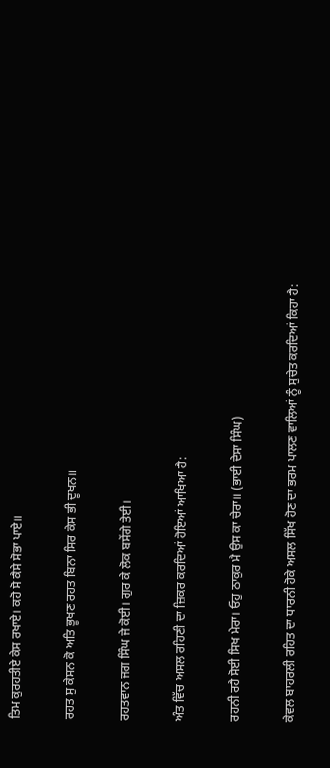ਤਿਮ ਕੁਰਹਤੀਏ ਕੇਸ ਰਖਾਏ। ਕਹੋ ਸੋ ਕੈਸੇ ਸੋਭਾ ਪਾਏ॥

ਰਹਤ ਸੁ ਕੇਸਨ ਕੋ ਅਤਿ ਭੂਖਣ ਰਹਤ ਬਿਨਾ ਸਿਰ ਕੇਸ ਭੀ ਦੂਖਨ॥

ਰਹਤਵਾਨ ਜਗ ਸਿੰਘ ਜੇ ਕੋਈ। ਗੁਰ ਕੇ ਲੋਕ ਬਸੇਂਗੇ ਤੇਈ।

ਅੰਤ ਵਿੱਚ ਅਸਲ ਰਹਿਣੀ ਦਾ ਜ਼ਿਕਰ ਕਰਦਿਆਂ ਹੋਇਆਂ ਆਖਿਆ ਹੈ:

ਰਹਨੀ ਰਹੈ ਸੋਈ ਸਿਖ ਮੇਰਾ। ਓਹੁ ਠਾਕੁਰ ਮੈ ਉਸ ਕਾ ਚੇਰਾ॥ (ਭਾਈ ਦੇਸਾ ਸਿੰਘ)

ਕੇਵਲ ਬਾਹਰਲੀ ਰਹਿਤ ਦਾ ਧਾਰਨੀ ਹੋਕੇ ਅਸਲ ਸਿੱਖ ਹੋਣ ਦਾ ਭਰਮ ਪਾਲਣ ਵਾਲਿਆਂ ਨੂੰ ਸੁਚੇਤ ਕਰਦਿਆਂ ਕਿਹਾ ਹੈ: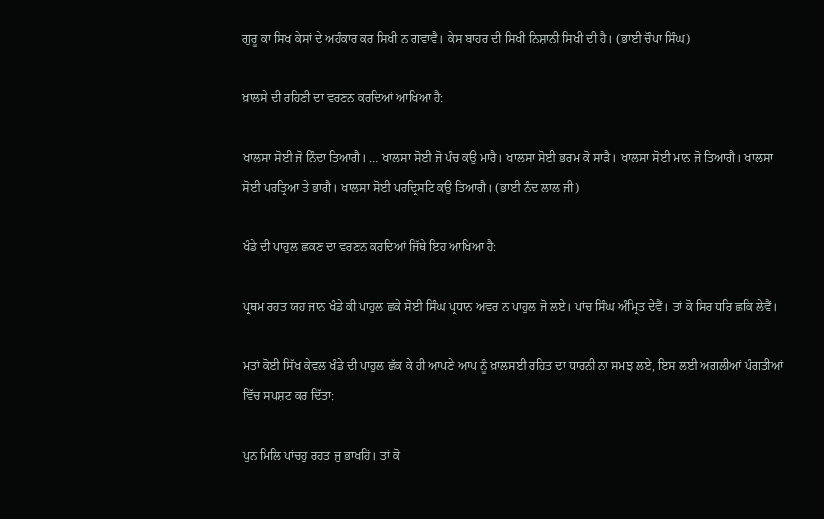ਗੁਰੂ ਕਾ ਸਿਖ ਕੇਸਾਂ ਦੇ ਅਹੰਕਾਰ ਕਰ ਸਿਖੀ ਨ ਗਵਾਵੈ। ਕੇਸ ਬਾਹਰ ਦੀ ਸਿਖੀ ਨਿਸ਼ਾਨੀ ਸਿਖੀ ਦੀ ਹੈ। (ਭਾਈ ਚੌਪਾ ਸਿੰਘ)

ਖ਼ਾਲਸੇ ਦੀ ਰਹਿਣੀ ਦਾ ਵਰਣਨ ਕਰਦਿਆਂ ਆਖਿਆ ਹੈ:

ਖਾਲਸਾ ਸੋਈ ਜੋ ਨਿੰਦਾ ਤਿਆਗੈ। … ਖਾਲਸਾ ਸੋਈ ਜੋ ਪੰਚ ਕਉ ਮਾਰੈ। ਖਾਲਸਾ ਸੋਈ ਭਰਮ ਕੋ ਸਾੜੈ। ਖਾਲਸਾ ਸੋਈ ਮਾਨ ਜੋ ਤਿਆਗੈ। ਖਾਲਸਾ ਸੋਈ ਪਰਤ੍ਰਿਆ ਤੇ ਭਾਗੈ। ਖਾਲਸਾ ਸੋਈ ਪਰਦ੍ਰਿਸਟਿ ਕਉ ਤਿਆਗੈ। (ਭਾਈ ਨੰਦ ਲਾਲ ਜੀ)

ਖੰਡੇ ਦੀ ਪਾਹੁਲ ਛਕਣ ਦਾ ਵਰਣਨ ਕਰਦਿਆਂ ਜਿੱਥੇ ਇਹ ਆਖਿਆ ਹੈ:

ਪ੍ਰਥਮ ਰਹਤ ਯਹ ਜਾਨ ਖੰਡੇ ਕੀ ਪਾਹੁਲ ਛਕੇ ਸੋਈ ਸਿੰਘ ਪ੍ਰਧਾਨ ਅਵਰ ਨ ਪਾਹੁਲ ਜੋ ਲਏ। ਪਾਂਚ ਸਿੰਘ ਅੰਮ੍ਰਿਤ ਦੇਵੈਂ। ਤਾਂ ਕੋ ਸਿਰ ਧਰਿ ਛਕਿ ਲੇਵੈਂ।

ਮਤਾਂ ਕੋਈ ਸਿੱਖ ਕੇਵਲ ਖੰਡੇ ਦੀ ਪਾਹੁਲ ਛੱਕ ਕੇ ਹੀ ਆਪਣੇ ਆਪ ਨੂੰ ਖ਼ਾਲਸਈ ਰਹਿਤ ਦਾ ਧਾਰਨੀ ਨਾ ਸਮਝ ਲਏ, ਇਸ ਲਈ ਅਗਲੀਆਂ ਪੰਗਤੀਆਂ ਵਿੱਚ ਸਪਸ਼ਟ ਕਰ ਦਿੱਤਾ:

ਪੁਨ ਮਿਲਿ ਪਾਂਚਹੁ ਰਹਤ ਜੁ ਭਾਖਹਿਂ। ਤਾਂ ਕੋ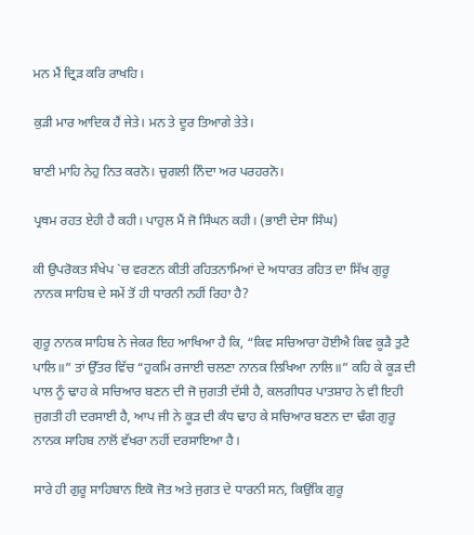ਮਨ ਮੈਂ ਦ੍ਰਿੜ ਕਰਿ ਰਾਖਹਿ।

ਕੁੜੀ ਮਾਰ ਆਦਿਕ ਹੈਂ ਜੇਤੇ। ਮਨ ਤੇ ਦੂਰ ਤਿਆਗੇ ਤੇਤੇ।

ਬਾਣੀ ਮਾਹਿ ਨੇਹੁ ਨਿਤ ਕਰਨੋ। ਚੁਗਲੀ ਨਿੰਦਾ ਅਰ ਪਰਹਰਨੋ।

ਪ੍ਰਥਮ ਰਹਤ ਏਹੀ ਹੈ ਕਹੀ। ਪਾਹੁਲ ਮੈਂ ਜੋ ਸਿੰਘਨ ਕਹੀ। (ਭਾਈ ਦੇਸਾ ਸਿੰਘ)

ਕੀ ਉਪਰੋਕਤ ਸੰਖੇਪ `ਚ ਵਰਣਨ ਕੀਤੀ ਰਹਿਤਨਾਮਿਆਂ ਦੇ ਅਧਾਰਤ ਰਹਿਤ ਦਾ ਸਿੱਖ ਗੁਰੂ ਨਾਨਕ ਸਾਹਿਬ ਦੇ ਸਮੇਂ ਤੋਂ ਹੀ ਧਾਰਨੀ ਨਹੀਂ ਰਿਹਾ ਹੈ?

ਗੁਰੂ ਨਾਨਕ ਸਾਹਿਬ ਨੇ ਜੇਕਰ ਇਹ ਆਖਿਆ ਹੈ ਕਿ, “ਕਿਵ ਸਚਿਆਰਾ ਹੋਈਐ ਕਿਵ ਕੂੜੈ ਤੁਟੈ ਪਾਲਿ॥” ਤਾਂ ਉੱਤਰ ਵਿੱਚ “ਹੁਕਮਿ ਰਜਾਈ ਚਲਣਾ ਨਾਨਕ ਲਿਖਿਆ ਨਾਲਿ॥” ਕਹਿ ਕੇ ਕੂੜ ਦੀ ਪਾਲ ਨੂੰ ਢਾਹ ਕੇ ਸਚਿਆਰ ਬਣਨ ਦੀ ਜੋ ਜੁਗਤੀ ਦੱਸੀ ਹੈ, ਕਲਗੀਧਰ ਪਾਤਸ਼ਾਹ ਨੇ ਵੀ ਇਹੀ ਜੁਗਤੀ ਹੀ ਦਰਸਾਈ ਹੈ, ਆਪ ਜੀ ਨੇ ਕੂੜ ਦੀ ਕੰਧ ਢਾਹ ਕੇ ਸਚਿਆਰ ਬਣਨ ਦਾ ਢੰਗ ਗੁਰੂ ਨਾਨਕ ਸਾਹਿਬ ਨਾਲੋਂ ਵੱਖਰਾ ਨਹੀਂ ਦਰਸਾਇਆ ਹੈ।

ਸਾਰੇ ਹੀ ਗੁਰੂ ਸਾਹਿਬਾਨ ਇਕੋ ਜੋਤ ਅਤੇ ਜੁਗਤ ਦੇ ਧਾਰਨੀ ਸਨ, ਕਿਉਂਕਿ ਗੁਰੂ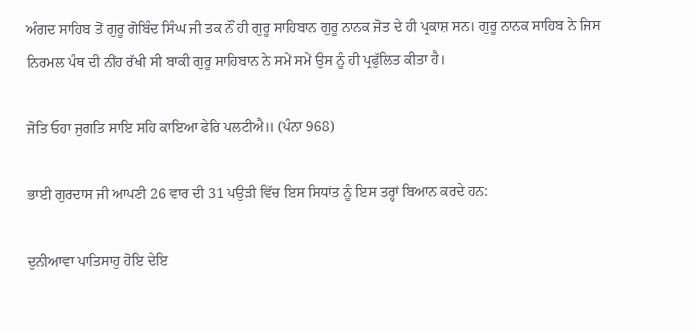ਅੰਗਦ ਸਾਹਿਬ ਤੋਂ ਗੁਰੂ ਗੋਬਿੰਦ ਸਿੰਘ ਜੀ ਤਕ ਨੌਂ ਹੀ ਗੁਰੂ ਸਾਹਿਬਾਨ ਗੁਰੂ ਨਾਨਕ ਜੋਤ ਦੇ ਹੀ ਪ੍ਰਕਾਸ਼ ਸਨ। ਗੁਰੂ ਨਾਨਕ ਸਾਹਿਬ ਨੇ ਜਿਸ ਨਿਰਮਲ ਪੰਥ ਦੀ ਨੀਂਹ ਰੱਖੀ ਸੀ ਬਾਕੀ ਗੁਰੂ ਸਾਹਿਬਾਨ ਨੇ ਸਮੇਂ ਸਮੇਂ ਉਸ ਨੂੰ ਹੀ ਪ੍ਰਫੁੱਲਿਤ ਕੀਤਾ ਹੈ।

ਜੋਤਿ ਓਹਾ ਜੁਗਤਿ ਸਾਇ ਸਹਿ ਕਾਇਆ ਫੇਰਿ ਪਲਟੀਐ॥ (ਪੰਨਾ 968)

ਭਾਈ ਗੁਰਦਾਸ ਜੀ ਆਪਣੀ 26 ਵਾਰ ਦੀ 31 ਪਉੜੀ ਵਿੱਚ ਇਸ ਸਿਧਾਂਤ ਨੂੰ ਇਸ ਤਰ੍ਹਾਂ ਬਿਆਨ ਕਰਦੇ ਹਨ:

ਦੁਨੀਆਵਾ ਪਾਤਿਸਾਹੁ ਹੋਇ ਦੇਇ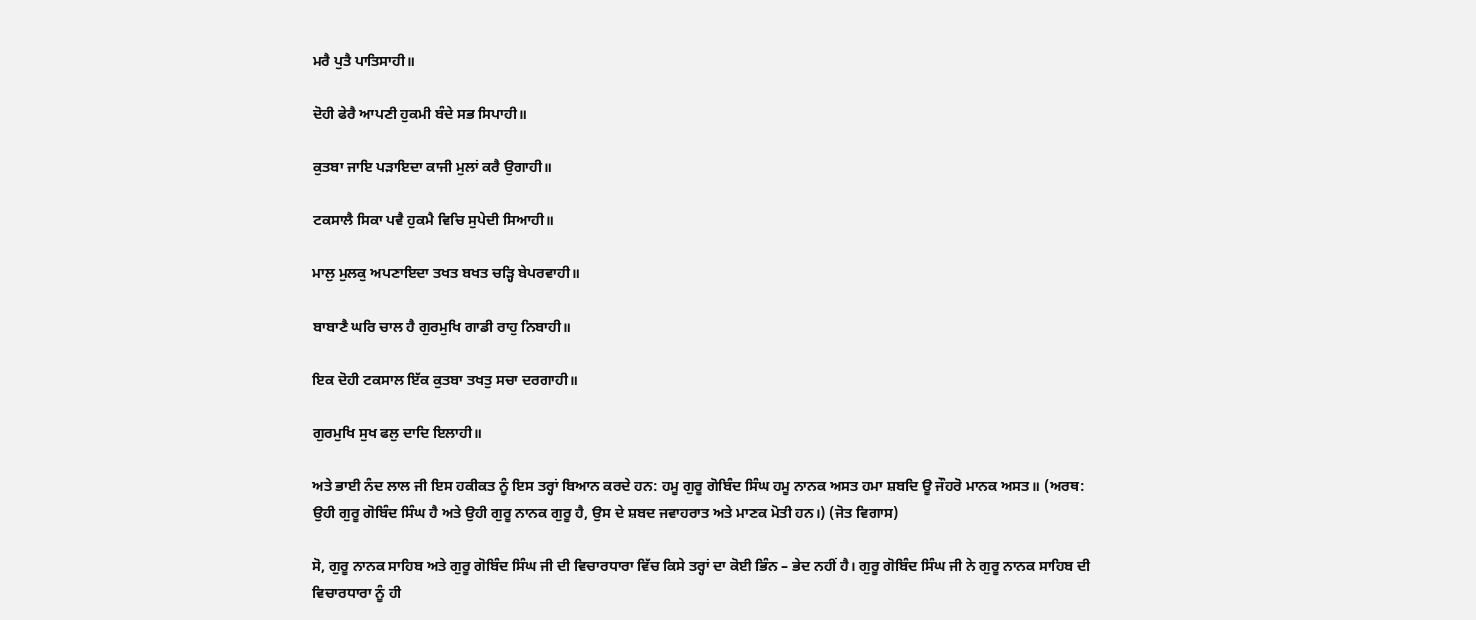ਮਰੈ ਪੁਤੈ ਪਾਤਿਸਾਹੀ॥

ਦੋਹੀ ਫੇਰੈ ਆਪਣੀ ਹੁਕਮੀ ਬੰਦੇ ਸਭ ਸਿਪਾਹੀ॥

ਕੁਤਬਾ ਜਾਇ ਪੜਾਇਦਾ ਕਾਜੀ ਮੁਲਾਂ ਕਰੈ ਉਗਾਹੀ॥

ਟਕਸਾਲੈ ਸਿਕਾ ਪਵੈ ਹੁਕਮੈ ਵਿਚਿ ਸੁਪੇਦੀ ਸਿਆਹੀ॥

ਮਾਲੁ ਮੁਲਕੁ ਅਪਣਾਇਦਾ ਤਖਤ ਬਖਤ ਚੜ੍ਹਿ ਬੇਪਰਵਾਹੀ॥

ਬਾਬਾਣੈ ਘਰਿ ਚਾਲ ਹੈ ਗੁਰਮੁਖਿ ਗਾਡੀ ਰਾਹੁ ਨਿਬਾਹੀ॥

ਇਕ ਦੋਹੀ ਟਕਸਾਲ ਇੱਕ ਕੁਤਬਾ ਤਖਤੁ ਸਚਾ ਦਰਗਾਹੀ॥

ਗੁਰਮੁਖਿ ਸੁਖ ਫਲੁ ਦਾਦਿ ਇਲਾਹੀ॥

ਅਤੇ ਭਾਈ ਨੰਦ ਲਾਲ ਜੀ ਇਸ ਹਕੀਕਤ ਨੂੰ ਇਸ ਤਰ੍ਹਾਂ ਬਿਆਨ ਕਰਦੇ ਹਨ: ਹਮੂ ਗੁਰੂ ਗੋਬਿੰਦ ਸਿੰਘ ਹਮੂ ਨਾਨਕ ਅਸਤ ਹਮਾ ਸ਼ਬਦਿ ਊ ਜੌਹਰੋ ਮਾਨਕ ਅਸਤ॥ (ਅਰਥ: ਉਹੀ ਗੁਰੂ ਗੋਬਿੰਦ ਸਿੰਘ ਹੈ ਅਤੇ ਉਹੀ ਗੁਰੂ ਨਾਨਕ ਗੁਰੂ ਹੈ, ਉਸ ਦੇ ਸ਼ਬਦ ਜਵਾਹਰਾਤ ਅਤੇ ਮਾਣਕ ਮੋਤੀ ਹਨ।) (ਜੋਤ ਵਿਗਾਸ)

ਸੋ, ਗੁਰੂ ਨਾਨਕ ਸਾਹਿਬ ਅਤੇ ਗੁਰੂ ਗੋਬਿੰਦ ਸਿੰਘ ਜੀ ਦੀ ਵਿਚਾਰਧਾਰਾ ਵਿੱਚ ਕਿਸੇ ਤਰ੍ਹਾਂ ਦਾ ਕੋਈ ਭਿੰਨ – ਭੇਦ ਨਹੀਂ ਹੈ। ਗੁਰੂ ਗੋਬਿੰਦ ਸਿੰਘ ਜੀ ਨੇ ਗੁਰੂ ਨਾਨਕ ਸਾਹਿਬ ਦੀ ਵਿਚਾਰਧਾਰਾ ਨੂੰ ਹੀ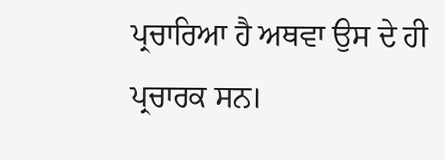ਪ੍ਰਚਾਰਿਆ ਹੈ ਅਥਵਾ ਉਸ ਦੇ ਹੀ ਪ੍ਰਚਾਰਕ ਸਨ।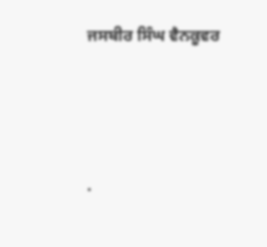ਜਸਬੀਰ ਸਿੰਘ ਵੈਨਕੂਵਰ




.